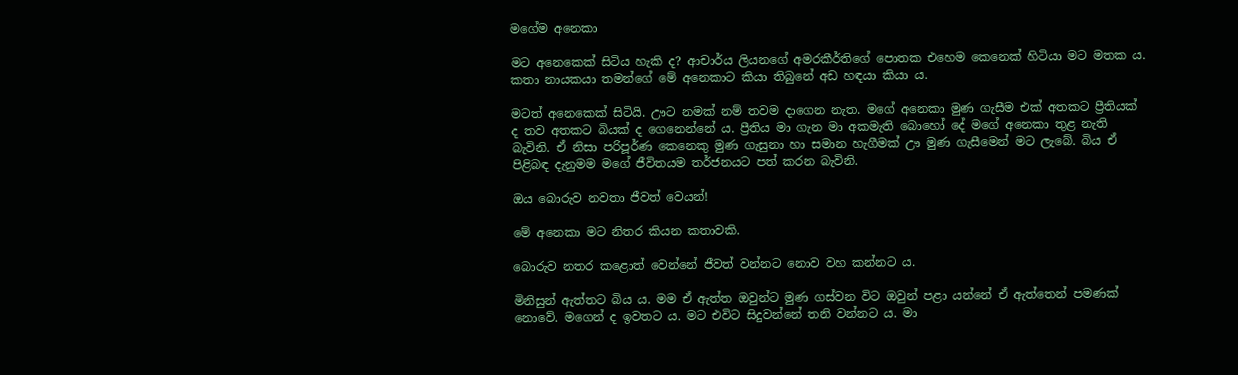මගේම අනෙකා

මට අනෙකෙක් සිටිය හැකි ද? ආචාර්ය ලියනගේ අමරකීර්තිගේ පොතක එහෙම කෙනෙක් හිටියා මට මතක ය. කතා නායකයා තමන්ගේ මේ අනෙකාට කියා තිබුනේ අඩ හඳයා කියා ය.

මටත් අනෙකෙක් සිටියි. ඌට නමක් නම් තවම දාගෙන නැත. මගේ අනෙකා මුණ ගැසීම එක් අතකට ප්‍රීතියක් ද තව අතකට බියක් ද ගෙනෙන්නේ ය. ප්‍රීතිය මා ගැන මා අකමැති බොහෝ දේ මගේ අනෙකා තුළ නැති බැවිනි. ඒ නිසා පරිපූර්ණ කෙනෙකු මුණ ගැසුනා හා සමාන හැගීමක් ඌ මුණ ගැසීමෙන් මට ලැබේ. බිය ඒ පිළිබඳ දැනුමම මගේ ජීවිතයම තර්ජනයට පත් කරන බැවිනි.

ඔය බොරුව නවතා ජීවත් වෙයන්!

මේ අනෙකා මට නිතර කියන කතාවකි.

බොරුව නතර කළොත් වෙන්නේ ජීවත් වන්නට නොව වහ කන්නට ය.

මිනිසුන් ඇත්තට බිය ය. මම ඒ ඇත්ත ඔවුන්ට මුණ ගස්වන විට ඔවුන් පළා යන්නේ ඒ ඇත්තෙන් පමණක් නොවේ. මගෙන් ද ඉවතට ය. මට එවිට සිදුවන්නේ තනි වන්නට ය. මා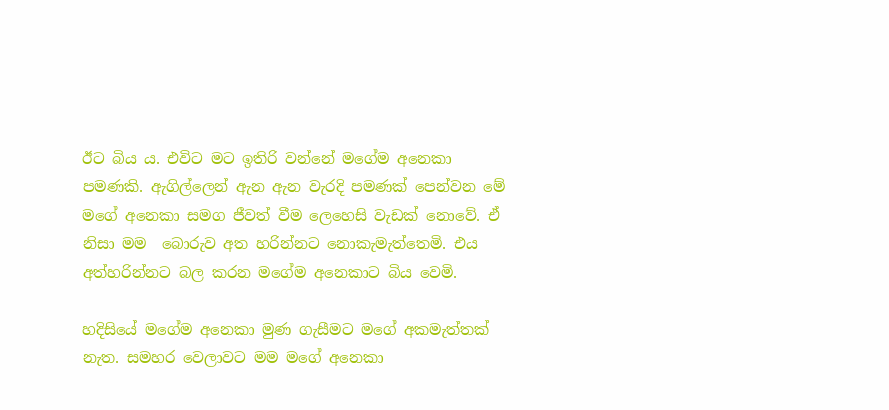ඊට බිය ය. එවිට මට ඉතිරි වන්නේ මගේම අනෙකා පමණකි. ඇගිල්ලෙන් ඇන ඇන වැරදි පමණක් පෙන්වන මේ මගේ අනෙකා සමග ජීවත් වීම ලෙහෙසි වැඩක් නොවේ. ඒ නිසා මම  බොරුව අත හරින්නට නොකැමැත්තෙමි. එය අත්හරින්නට බල කරන මගේම අනෙකාට බිය වෙමි.

හදිසියේ මගේම අනෙකා මුණ ගැසීමට මගේ අකමැත්තක් නැත. සමහර වෙලාවට මම මගේ අනෙකා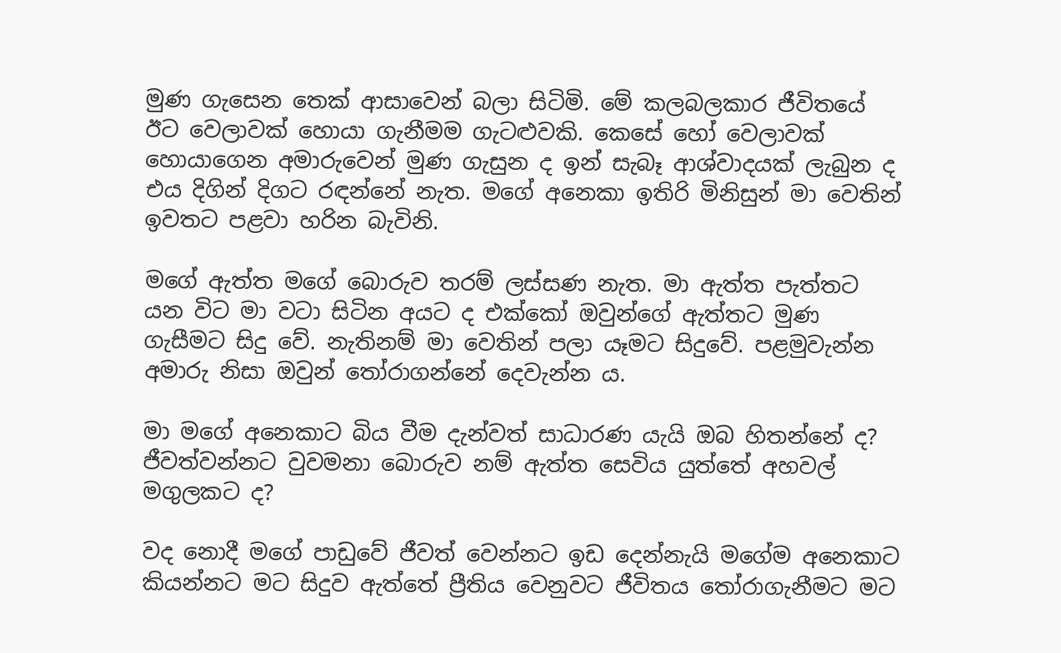මුණ ගැසෙන තෙක් ආසාවෙන් බලා සිටිමි. මේ කලබලකාර ජීවිතයේ ඊට වෙලාවක් හොයා ගැනීමම ගැටළුවකි. කෙසේ හෝ වෙලාවක් හොයාගෙන අමාරුවෙන් මුණ ගැසුන ද ඉන් සැබෑ ආශ්වාදයක් ලැබුන ද එය දිගින් දිගට රඳන්නේ නැත. මගේ අනෙකා ඉතිරි මිනිසුන් මා වෙතින් ඉවතට පළවා හරින බැවිනි.

මගේ ඇත්ත මගේ බොරුව තරම් ලස්සණ නැත. මා ඇත්ත පැත්තට යන විට මා වටා සිටින අයට ද එක්කෝ ඔවුන්ගේ ඇත්තට මුණ ගැසීමට සිදු වේ. නැතිනම් මා වෙතින් පලා යෑමට සිදුවේ. පළමුවැන්න අමාරු නිසා ඔවුන් තෝරාගන්නේ දෙවැන්න ය.

මා මගේ අනෙකාට බිය වීම දැන්වත් සාධාරණ යැයි ඔබ හිතන්නේ ද? ජීවත්වන්නට වුවමනා බොරුව නම් ඇත්ත සෙවිය යුත්තේ අහවල් මගුලකට ද?

වද නොදී මගේ පාඩුවේ ජීවත් වෙන්නට ඉඩ දෙන්නැයි මගේම අනෙකාට කියන්නට මට සිදුව ඇත්තේ ප්‍රීතිය වෙනුවට ජීවිතය තෝරාගැනීමට මට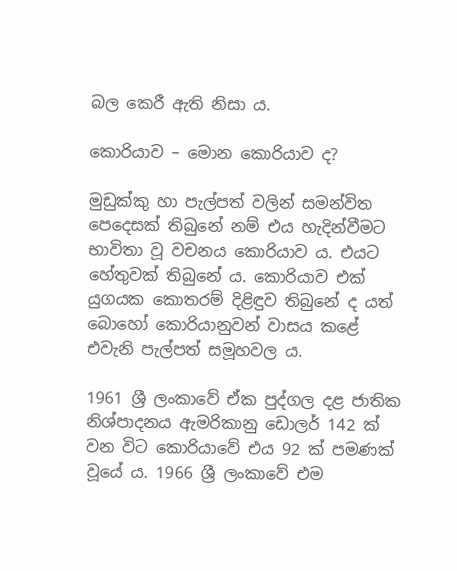බල කෙරී ඇති නිසා ය.

කොරියාව – මොන කොරියාව ද?

මුඩුක්කු හා පැල්පත් වලින් සමන්විත පෙදෙසක් තිබුනේ නම් එය හැදින්වීමට භාවිතා වූ වචනය කොරියාව ය. එයට හේතුවක් තිබුනේ ය. කොරියාව එක් යුගයක කොතරම් දිළිඳුව තිබුනේ ද යත් බොහෝ කොරියානුවන් වාසය කළේ එවැනි පැල්පත් සමූහවල ය.

1961 ශ්‍රී ලංකාවේ ඒක පුද්ගල දළ ජාතික නිශ්පාදනය ඇමරිකානු ඩොලර් 142 ක් වන විට කොරියාවේ එය 92 ක් පමණක් වූයේ ය. 1966 ශ්‍රී ලංකාවේ එම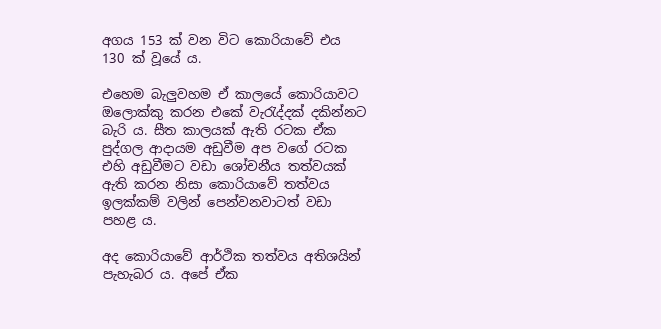අගය 153 ක් වන විට කොරියාවේ එය 130 ක් වූයේ ය.

එහෙම බැලුවහම ඒ කාලයේ කොරියාවට ඔලොක්කු කරන එකේ වැරැද්දක් දකින්නට බැරි ය. සීත කාලයක් ඇති රටක ඒක පුද්ගල ආදායම අඩුවීම අප වගේ රටක එහි අඩුවීමට වඩා ශෝචනීය තත්වයක් ඇති කරන නිසා කොරියාවේ තත්වය ඉලක්කම් වලින් පෙන්වනවාටත් වඩා පහළ ය.

අද කොරියාවේ ආර්ථික තත්වය අතිශයින් පැහැබර ය. අපේ ඒක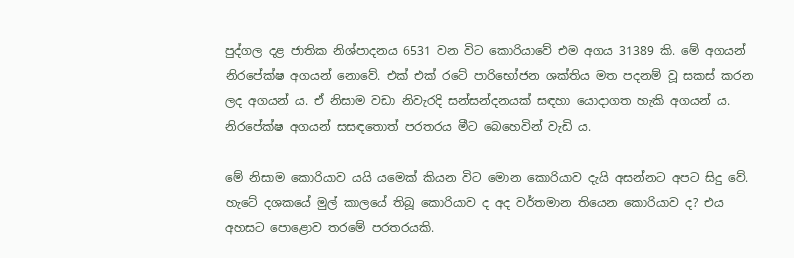පුද්ගල දළ ජාතික නිශ්පාදනය 6531 වන විට කොරියාවේ එම අගය 31389 කි. මේ අගයන් නිරපේක්ෂ අගයන් නොවේ. එක් එක් රටේ පාරිභෝජන ශක්තිය මත පදනම් වූ සකස් කරන ලද අගයන් ය. ඒ නිසාම වඩා නිවැරදි සන්සන්දනයක් සඳහා යොදාගත හැකි අගයන් ය. නිරපේක්ෂ අගයන් සසඳතොත් පරතරය මීට බෙහෙවින් වැඩි ය.

මේ නිසාම කොරියාව යයි යමෙක් කියන විට මොන කොරියාව දැයි අසන්නට අපට සිදු වේ. හැටේ දශකයේ මුල් කාලයේ තිබූ කොරියාව ද අද වර්තමාන තියෙන කොරියාව ද? එය අහසට පොළොව තරමේ පරතරයකි.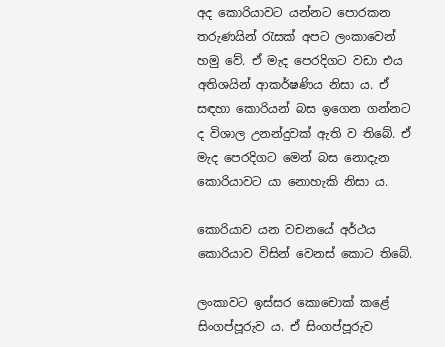අද කොරියාවට යන්නට පොරකන තරුණයින් රැසක් අපට ලංකාවෙන් හමු වේ. ඒ මැද පෙරදිගට වඩා එය අතිශයින් ආකර්ෂණිය නිසා ය. ඒ සඳහා කොරියන් බස ඉගෙන ගන්නට ද විශාල උනන්දුවක් ඇති ව තිබේ. ඒ මැද පෙරදිගට මෙන් බස නොදැන කොරියාවට යා නොහැකි නිසා ය.

කොරියාව යන වචනයේ අර්ථය කොරියාව විසින් වෙනස් කොට තිබේ.

ලංකාවට ඉස්සර කොචොක් කළේ සිංගප්පූරුව ය. ඒ සිංගප්පූරුව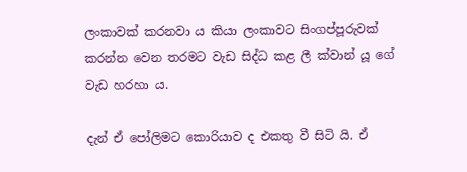ලංකාවක් කරනවා ය කියා ලංකාවට සිංගප්පූරුවක් කරන්න වෙන තරමට වැඩ සිද්ධ කළ ලී ක්වාන් යූ ගේ වැඩ හරහා ය.

දැන් ඒ පෝලිමට කොරියාව ද එකතු වී සිටි යි. ඒ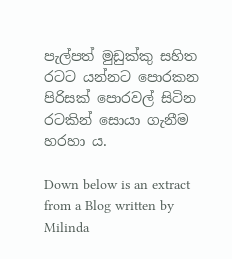පැල්පත් මුඩුක්කු සහිත රටට යන්නට පොරකන පිරිසක් පොරවල් සිටින රටකින් සොයා ගැනීම හරහා ය.

Down below is an extract from a Blog written by Milinda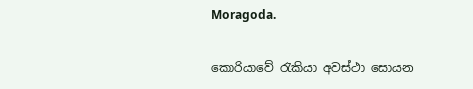Moragoda.

කොරියාවේ රැකියා අවස්ථා සොයන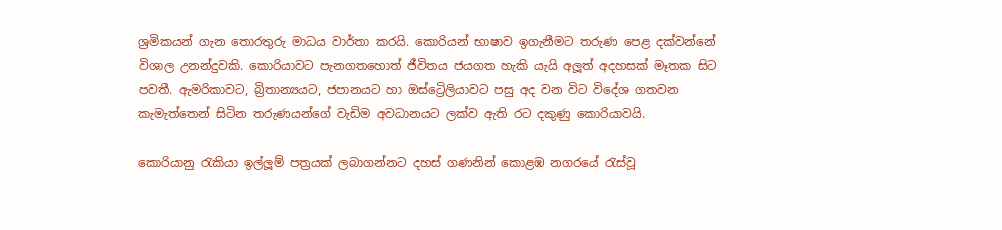ශ්‍රමිකයන් ගැන තොරතුරු මාධය වාර්තා කරයි. කොරියන් භාෂාව ඉගැනීමට තරුණ පෙළ දක්වන්නේ විශාල උනන්දුවකි. කොරියාවට පැනගතහොත් ජීවිතය ජයගත හැකි යැයි අලූත් අදහසක් මෑතක සිට පවතී. ඇමරිකාවට, බ්‍රිතාන්‍යයට, ජපානයට හා ඔස්ට්‍රෙිලියාවට පසු අද වන විට විදේශ ගතවන කැමැත්තෙන් සිටින තරුණයන්ගේ වැඩිම අවධානයට ලක්ව ඇති රට දකුණු කොරියාවයි.

කොරියානු රැකියා ඉල්ලූම් පත්‍රයක් ලබාගන්නට දහස් ගණනින් කොළඹ නගරයේ රැස්වූ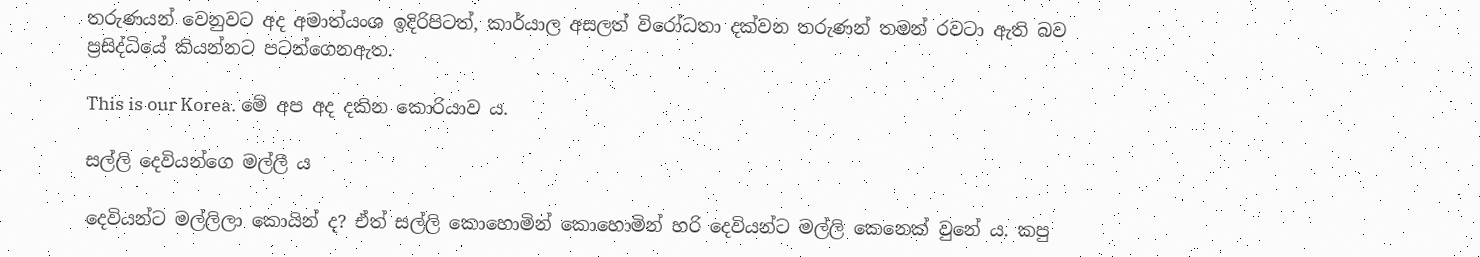තරුණයන් වෙනුවට අද අමාත්යංශ ඉදිරිපිටත්, කාර්යාල අසලත් විරෝධතා දක්වන තරුණන් තමන් රවටා ඇති බව ප්‍රසිද්ධියේ කියන්නට පටන්ගෙනඇත.

This is our Korea. මේ අප අද දකින කොරියාව ය.

සල්ලි දෙවියන්ගෙ මල්ලී ය

දෙවියන්ට මල්ලිලා කොයින් ද? ඒත් සල්ලි කොහොමින් කොහොමින් හරි දෙවියන්ට මල්ලි කෙනෙක් වුනේ ය. කපු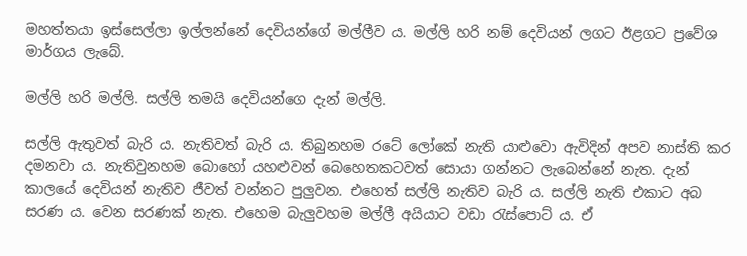මහත්තයා ඉස්සෙල්ලා ඉල්ලන්නේ දෙවියන්ගේ මල්ලීව ය. මල්ලි හරි නම් දෙවියන් ලගට ඊළගට ප්‍රවේශ මාර්ගය ලැබේ.

මල්ලි හරි මල්ලි. සල්ලි තමයි දෙවියන්ගෙ දැන් මල්ලි.

සල්ලි ඇතුවත් බැරි ය. නැතිවත් බැරි ය. තිබුනහම රටේ ලෝකේ නැති යාළුවො ඇවිදින් අපව නාස්ති කර දමනවා ය. නැතිවුනහම බොහෝ යහළුවන් බෙහෙතකටවත් සොයා ගන්නට ලැබෙන්නේ නැත. දැන් කාලයේ දෙවියන් නැතිව ජීවත් වන්නට පුලුවන. එහෙත් සල්ලි නැතිව බැරි ය. සල්ලි නැති එකාට අබ සරණ ය. වෙන සරණක් නැත. එහෙම බැලුවහම මල්ලී අයියාට වඩා රැස්පොට් ය. ඒ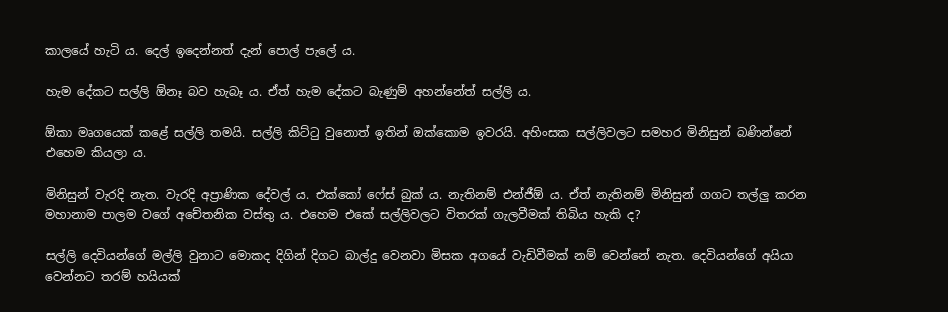කාලයේ හැටි ය. දෙල් ඉදෙන්නත් දැන් පොල් පැලේ ය.

හැම දේකට සල්ලි ඕනෑ බව හැබෑ ය. ඒත් හැම දේකට බැණුම් අහන්නේත් සල්ලි ය.

ඕකා මෘගයෙක් කළේ සල්ලි තමයි. සල්ලි කිට්ටු වුනොත් ඉතින් ඔක්කොම ඉවරයි. අහිංසක සල්ලිවලට සමහර මිනිසුන් බණින්නේ එහෙම කියලා ය.

මිනිසුන් වැරදි නැත. වැරදි අප්‍රාණික දේවල් ය. එක්කෝ ෆේස් බුක් ය. නැතිනම් එන්ජීඕ ය. ඒත් නැතිනම් මිනිසුන් ගගට තල්ලු කරන මහානාම පාලම වගේ අචේතනික වස්තු ය. එහෙම එකේ සල්ලිවලට විතරක් ගැලවීමක් තිබිය හැකි ද?

සල්ලි දෙවියන්ගේ මල්ලි වුනාට මොකද දිගින් දිගට බාල්දු වෙනවා මිසක අගයේ වැඩිවීමක් නම් වෙන්නේ නැත. දෙවියන්ගේ අයියා වෙන්නට තරම් හයියක්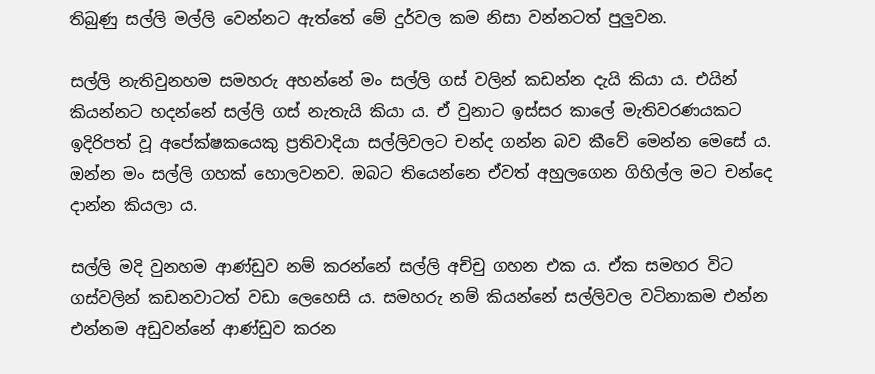තිබුණු සල්ලි මල්ලි වෙන්නට ඇත්තේ මේ දුර්වල කම නිසා වන්නටත් පුලුවන.

සල්ලි නැතිවුනහම සමහරු අහන්නේ මං සල්ලි ගස් වලින් කඩන්න දැයි කියා ය. එයින් කියන්නට හදන්නේ සල්ලි ගස් නැතැයි කියා ය. ඒ වුනාට ඉස්සර කාලේ මැතිවරණයකට ඉදිරිපත් වූ අපේක්ෂකයෙකු ප්‍රතිවාදියා සල්ලිවලට චන්ද ගන්න බව කීවේ මෙන්න මෙසේ ය. ඔන්න මං සල්ලි ගහක් හොලවනව. ඔබට තියෙන්නෙ ඒවත් අහුලගෙන ගිහිල්ල මට චන්දෙ දාන්න කියලා ය.

සල්ලි මදි වුනහම ආණ්ඩුව නම් කරන්නේ සල්ලි අච්චු ගහන එක ය. ඒක සමහර විට ගස්වලින් කඩනවාටත් වඩා ලෙහෙසි ය. සමහරු නම් කියන්නේ සල්ලිවල වටිනාකම එන්න එන්නම අඩුවන්නේ ආණ්ඩුව කරන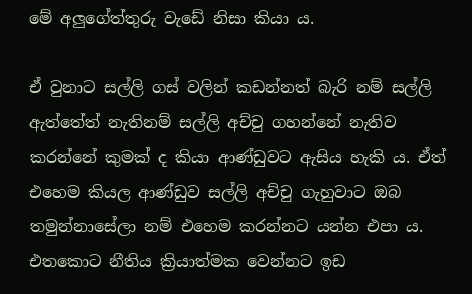මේ අලුගේත්තුරු වැඩේ නිසා කියා ය.

ඒ වුනාට සල්ලි ගස් වලින් කඩන්නත් බැරි නම් සල්ලි ඇත්තේත් නැතිනම් සල්ලි අච්චු ගහන්නේ නැතිව කරන්නේ කුමක් ද කියා ආණ්ඩුවට ඇසිය හැකි ය. ඒත් එහෙම කියල ආණ්ඩුව සල්ලි අච්චු ගැහුවාට ඔබ තමුන්නාසේලා නම් එහෙම කරන්නට යන්න එපා ය. එතකොට නීතිය ක්‍රියාත්මක වෙන්නට ඉඩ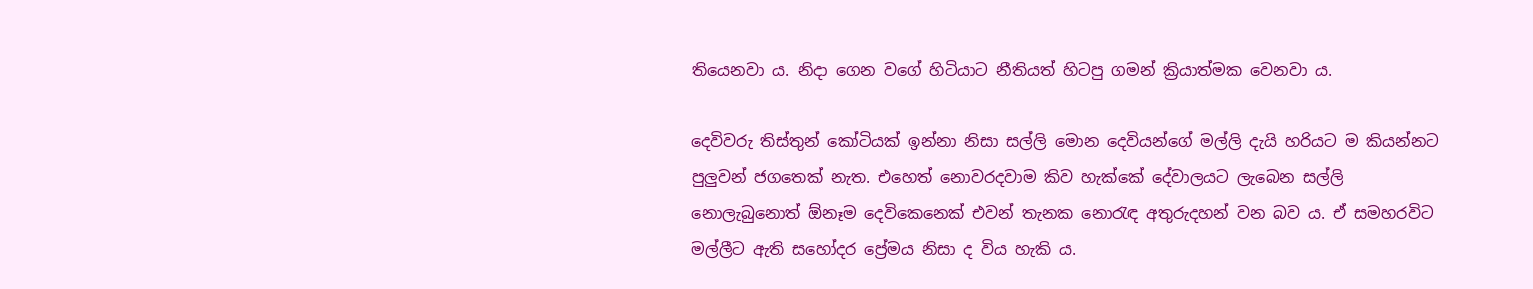තියෙනවා ය. නිදා ගෙන වගේ හිටියාට නීතියත් හිටපු ගමන් ක්‍රියාත්මක වෙනවා ය.

දෙවිවරු තිස්තුන් කෝටියක් ඉන්නා නිසා සල්ලි මොන දෙවියන්ගේ මල්ලි දැයි හරියට ම කියන්නට පුලුවන් ජගතෙක් නැත. එහෙත් නොවරදවාම කිව හැක්කේ දේවාලයට ලැබෙන සල්ලි නොලැබුනොත් ඕනෑම දෙවිකෙනෙක් එවන් තැනක නොරැඳ අතුරුදහන් වන බව ය. ඒ සමහරවිට මල්ලීට ඇති සහෝදර ප්‍රේමය නිසා ද විය හැකි ය.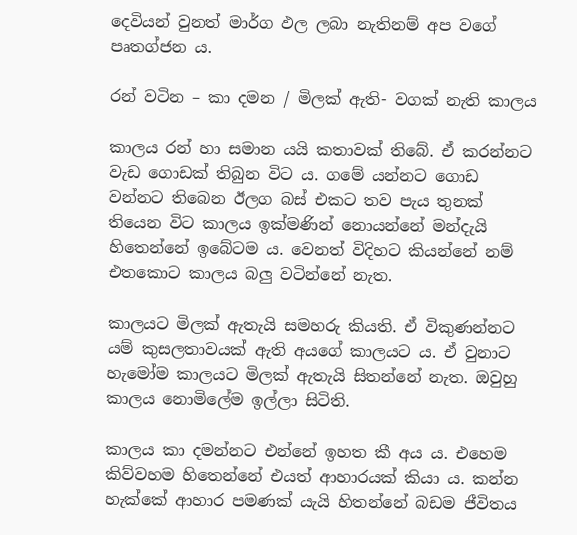දෙවියන් වුනත් මාර්ග ඵල ලබා නැතිනම් අප වගේ පෘතග්ජන ය.

රන් වටින – කා දමන / මිලක් ඇති- වගක් නැති කාලය

කාලය රන් හා සමාන යයි කතාවක් තිබේ. ඒ කරන්නට වැඩ ගොඩක් තිබුන විට ය. ගමේ යන්නට ගොඩ වන්නට තිබෙන ඊලග බස් එකට තව පැය තුනක් තියෙන විට කාලය ඉක්මණින් නොයන්නේ මන්දැයි හිතෙන්නේ ඉබේටම ය. වෙනත් විදිහට කියන්නේ නම් එතකොට කාලය බලු වටින්නේ නැත.

කාලයට මිලක් ඇතැයි සමහරු කියති. ඒ විකුණන්නට යම් කුසලතාවයක් ඇති අයගේ කාලයට ය. ඒ වුනාට හැමෝම කාලයට මිලක් ඇතැයි සිතන්නේ නැත. ඔවුහු කාලය නොමිලේම ඉල්ලා සිටිති.

කාලය කා දමන්නට එන්නේ ඉහත කී අය ය. එහෙම කිව්වහම හිතෙන්නේ එයත් ආහාරයක් කියා ය. කන්න හැක්කේ ආහාර පමණක් යැයි හිතන්නේ බඩම ජීවිතය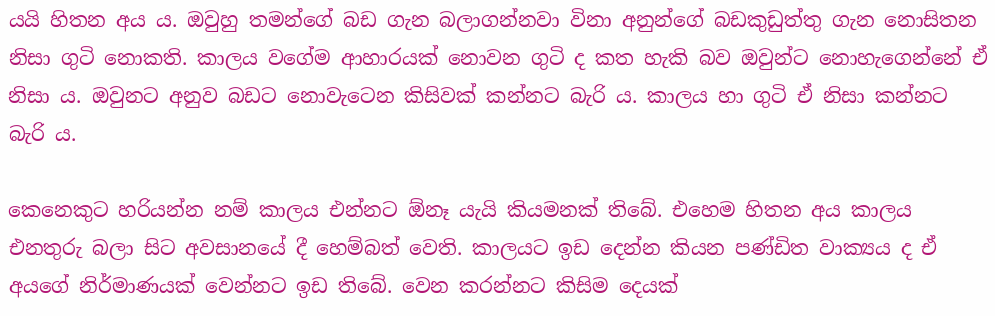යයි හිතන අය ය. ඔවුහු තමන්ගේ බඩ ගැන බලාගන්නවා විනා අනුන්ගේ බඩකුඩුත්තු ගැන නොසිතන නිසා ගුටි නොකති. කාලය වගේම ආහාරයක් නොවන ගුටි ද කත හැකි බව ඔවුන්ට නොහැගෙන්නේ ඒ නිසා ය. ඔවුනට අනුව බඩට නොවැටෙන කිසිවක් කන්නට බැරි ය. කාලය හා ගුටි ඒ නිසා කන්නට බැරි ය.

කෙනෙකුට හරියන්න නම් කාලය එන්නට ඕනෑ යැයි කියමනක් තිබේ. එහෙම හිතන අය කාලය එනතුරු බලා සිට අවසානයේ දී හෙම්බත් වෙති. කාලයට ඉඩ දෙන්න කියන පණ්ඩිත වාක්‍යය ද ඒ අයගේ නිර්මාණයක් වෙන්නට ඉඩ තිබේ. වෙන කරන්නට කිසිම දෙයක්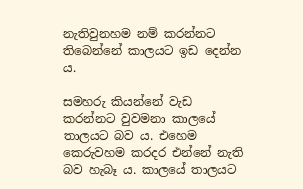නැතිවුනහම නම් කරන්නට තිබෙන්නේ කාලයට ඉඩ දෙන්න ය.

සමහරු කියන්නේ වැඩ කරන්නට වුවමනා කාලයේ තාලයට බව ය. එහෙම කෙරුවහම කරදර එන්නේ නැති බව හැබෑ ය. කාලයේ තාලයට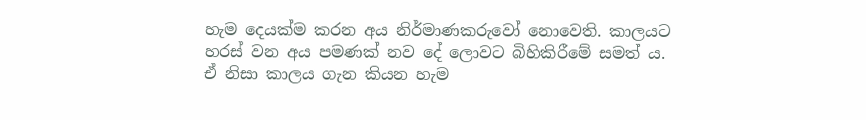හැම දෙයක්ම කරන අය නිර්මාණකරුවෝ නොවෙති. කාලයට හරස් වන අය පමණක් නව දේ ලොවට බිහිකිරීමේ සමත් ය. ඒ නිසා කාලය ගැන කියන හැම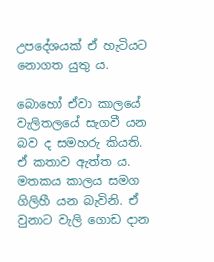උපදේශයක් ඒ හැටියට නොගත යුතු ය.

බොහෝ ඒවා කාලයේ වැලිතලයේ සැගවී යන බව ද සමහරු කියති. ඒ කතාව ඇත්ත ය. මතකය කාලය සමග ගිලිහී යන බැවිනි. ඒ වුනාට වැලි ගොඩ දාන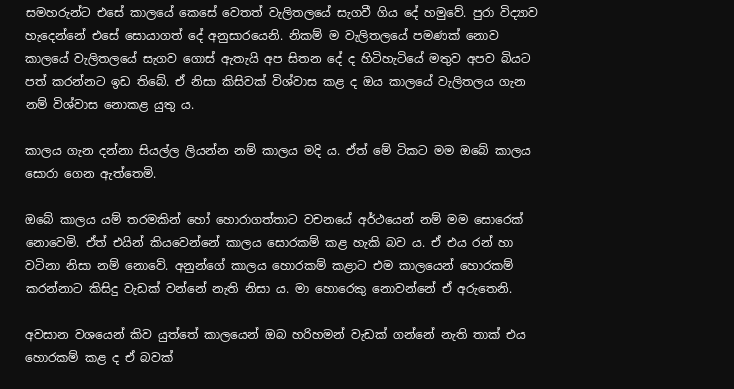සමහරුන්ට එසේ කාලයේ කෙසේ වෙතත් වැලිතලයේ සැගවී ගිය දේ හමුවේ. පුරා විද්‍යාව හැදෙන්නේ එසේ සොයාගත් දේ අනුසාරයෙනි. නිකම් ම වැලිතලයේ පමණක් නොව කාලයේ වැලිතලයේ සැගව ගොස් ඇතැයි අප සිතන දේ ද හිටිහැටියේ මතුව අපව බියට පත් කරන්නට ඉඩ තිබේ. ඒ නිසා කිසිවක් විශ්වාස කළ ද ඔය කාලයේ වැලිතලය ගැන නම් විශ්වාස නොකළ යුතු ය.

කාලය ගැන දන්නා සියල්ල ලියන්න නම් කාලය මදි ය. ඒත් මේ ටිකට මම ඔබේ කාලය සොරා ගෙන ඇත්තෙමි.

ඔබේ කාලය යම් තරමකින් හෝ හොරාගත්තාට වචනයේ අර්ථයෙන් නම් මම සොරෙක් නොවෙමි. ඒත් එයින් කියවෙන්නේ කාලය සොරකම් කළ හැකි බව ය. ඒ එය රන් හා වටිනා නිසා නම් නොවේ. අනුන්ගේ කාලය හොරකම් කළාට එම කාලයෙන් හොරකම් කරන්නාට කිසිදු වැඩක් වන්නේ නැති නිසා ය. මා හොරෙකු නොවන්නේ ඒ අරුතෙනි.

අවසාන වශයෙන් කිව යුත්තේ කාලයෙන් ඔබ හරිහමන් වැඩක් ගන්නේ නැති තාක් එය හොරකම් කළ ද ඒ බවක්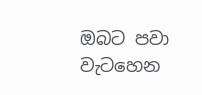ඔබට පවා වැටහෙන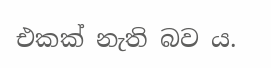එකක් නැති බව ය.